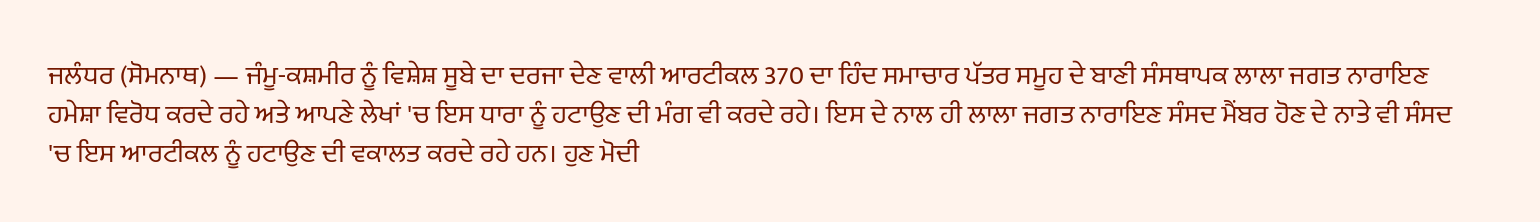ਜਲੰਧਰ (ਸੋਮਨਾਥ) — ਜੰਮੂ-ਕਸ਼ਮੀਰ ਨੂੰ ਵਿਸ਼ੇਸ਼ ਸੂਬੇ ਦਾ ਦਰਜਾ ਦੇਣ ਵਾਲੀ ਆਰਟੀਕਲ 370 ਦਾ ਹਿੰਦ ਸਮਾਚਾਰ ਪੱਤਰ ਸਮੂਹ ਦੇ ਬਾਣੀ ਸੰਸਥਾਪਕ ਲਾਲਾ ਜਗਤ ਨਾਰਾਇਣ ਹਮੇਸ਼ਾ ਵਿਰੋਧ ਕਰਦੇ ਰਹੇ ਅਤੇ ਆਪਣੇ ਲੇਖਾਂ 'ਚ ਇਸ ਧਾਰਾ ਨੂੰ ਹਟਾਉਣ ਦੀ ਮੰਗ ਵੀ ਕਰਦੇ ਰਹੇ। ਇਸ ਦੇ ਨਾਲ ਹੀ ਲਾਲਾ ਜਗਤ ਨਾਰਾਇਣ ਸੰਸਦ ਮੈਂਬਰ ਹੋਣ ਦੇ ਨਾਤੇ ਵੀ ਸੰਸਦ 'ਚ ਇਸ ਆਰਟੀਕਲ ਨੂੰ ਹਟਾਉਣ ਦੀ ਵਕਾਲਤ ਕਰਦੇ ਰਹੇ ਹਨ। ਹੁਣ ਮੋਦੀ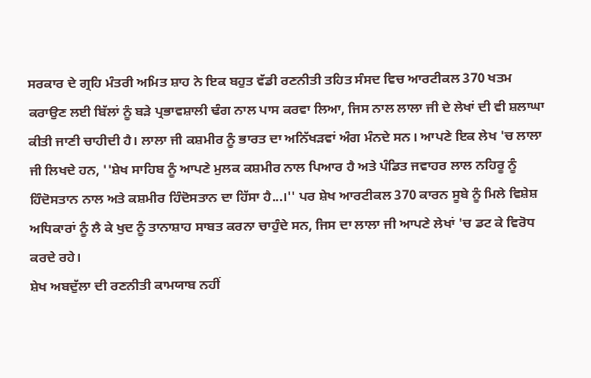ਸਰਕਾਰ ਦੇ ਗ੍ਰਹਿ ਮੰਤਰੀ ਅਮਿਤ ਸ਼ਾਹ ਨੇ ਇਕ ਬਹੁਤ ਵੱਡੀ ਰਣਨੀਤੀ ਤਹਿਤ ਸੰਸਦ ਵਿਚ ਆਰਟੀਕਲ 370 ਖਤਮ ਕਰਾਉਣ ਲਈ ਬਿੱਲਾਂ ਨੂੰ ਬੜੇ ਪ੍ਰਭਾਵਸ਼ਾਲੀ ਢੰਗ ਨਾਲ ਪਾਸ ਕਰਵਾ ਲਿਆ, ਜਿਸ ਨਾਲ ਲਾਲਾ ਜੀ ਦੇ ਲੇਖਾਂ ਦੀ ਵੀ ਸ਼ਲਾਘਾ ਕੀਤੀ ਜਾਣੀ ਚਾਹੀਦੀ ਹੈ। ਲਾਲਾ ਜੀ ਕਸ਼ਮੀਰ ਨੂੰ ਭਾਰਤ ਦਾ ਅਨਿੱਖੜਵਾਂ ਅੰਗ ਮੰਨਦੇ ਸਨ। ਆਪਣੇ ਇਕ ਲੇਖ 'ਚ ਲਾਲਾ ਜੀ ਲਿਖਦੇ ਹਨ, ''ਸ਼ੇਖ ਸਾਹਿਬ ਨੂੰ ਆਪਣੇ ਮੁਲਕ ਕਸ਼ਮੀਰ ਨਾਲ ਪਿਆਰ ਹੈ ਅਤੇ ਪੰਡਿਤ ਜਵਾਹਰ ਲਾਲ ਨਹਿਰੂ ਨੂੰ ਹਿੰਦੋਸਤਾਨ ਨਾਲ ਅਤੇ ਕਸ਼ਮੀਰ ਹਿੰਦੋਸਤਾਨ ਦਾ ਹਿੱਸਾ ਹੈ...।'' ਪਰ ਸ਼ੇਖ ਆਰਟੀਕਲ 370 ਕਾਰਨ ਸੂਬੇ ਨੂੰ ਮਿਲੇ ਵਿਸ਼ੇਸ਼ ਅਧਿਕਾਰਾਂ ਨੂੰ ਲੈ ਕੇ ਖੁਦ ਨੂੰ ਤਾਨਾਸ਼ਾਹ ਸਾਬਤ ਕਰਨਾ ਚਾਹੁੰਦੇ ਸਨ, ਜਿਸ ਦਾ ਲਾਲਾ ਜੀ ਆਪਣੇ ਲੇਖਾਂ 'ਚ ਡਟ ਕੇ ਵਿਰੋਧ ਕਰਦੇ ਰਹੇ।
ਸ਼ੇਖ ਅਬਦੁੱਲਾ ਦੀ ਰਣਨੀਤੀ ਕਾਮਯਾਬ ਨਹੀਂ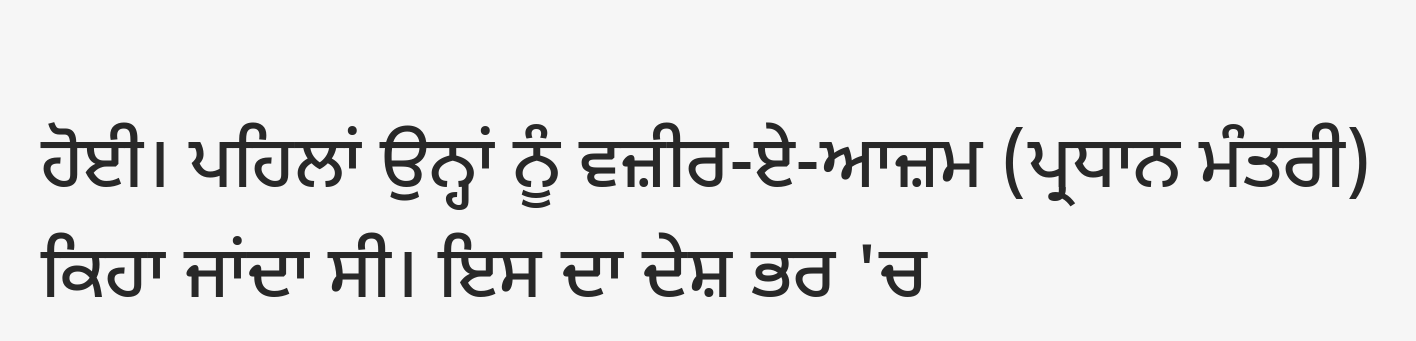ਹੋਈ। ਪਹਿਲਾਂ ਉਨ੍ਹਾਂ ਨੂੰ ਵਜ਼ੀਰ-ਏ-ਆਜ਼ਮ (ਪ੍ਰਧਾਨ ਮੰਤਰੀ) ਕਿਹਾ ਜਾਂਦਾ ਸੀ। ਇਸ ਦਾ ਦੇਸ਼ ਭਰ 'ਚ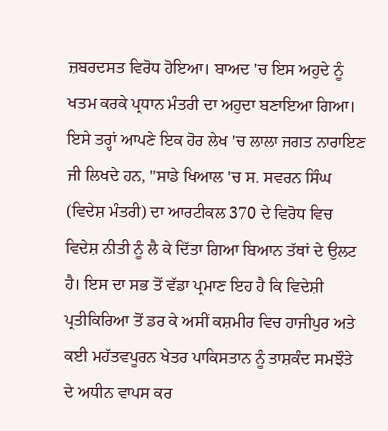ਜ਼ਬਰਦਸਤ ਵਿਰੋਧ ਹੋਇਆ। ਬਾਅਦ 'ਚ ਇਸ ਅਹੁਦੇ ਨੂੰ ਖਤਮ ਕਰਕੇ ਪ੍ਰਧਾਨ ਮੰਤਰੀ ਦਾ ਅਹੁਦਾ ਬਣਾਇਆ ਗਿਆ। ਇਸੇ ਤਰ੍ਹਾਂ ਆਪਣੇ ਇਕ ਹੋਰ ਲੇਖ 'ਚ ਲਾਲਾ ਜਗਤ ਨਾਰਾਇਣ ਜੀ ਲਿਖਦੇ ਹਨ, ''ਸਾਡੇ ਖਿਆਲ 'ਚ ਸ. ਸਵਰਨ ਸਿੰਘ (ਵਿਦੇਸ਼ ਮੰਤਰੀ) ਦਾ ਆਰਟੀਕਲ 370 ਦੇ ਵਿਰੋਧ ਵਿਚ ਵਿਦੇਸ਼ ਨੀਤੀ ਨੂੰ ਲੈ ਕੇ ਦਿੱਤਾ ਗਿਆ ਬਿਆਨ ਤੱਥਾਂ ਦੇ ਉਲਟ ਹੈ। ਇਸ ਦਾ ਸਭ ਤੋਂ ਵੱਡਾ ਪ੍ਰਮਾਣ ਇਹ ਹੈ ਕਿ ਵਿਦੇਸ਼ੀ ਪ੍ਰਤੀਕਿਰਿਆ ਤੋਂ ਡਰ ਕੇ ਅਸੀਂ ਕਸ਼ਮੀਰ ਵਿਚ ਹਾਜੀਪੁਰ ਅਤੇ ਕਈ ਮਹੱਤਵਪੂਰਨ ਖੇਤਰ ਪਾਕਿਸਤਾਨ ਨੂੰ ਤਾਸ਼ਕੰਦ ਸਮਝੌਤੇ ਦੇ ਅਧੀਨ ਵਾਪਸ ਕਰ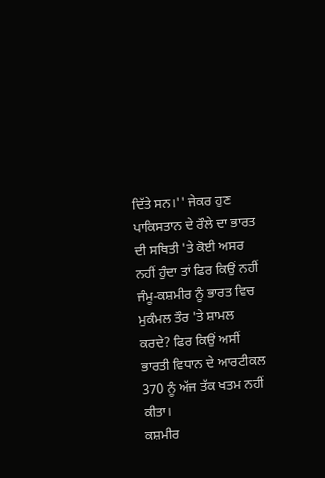ਦਿੱਤੇ ਸਨ।'' ਜੇਕਰ ਹੁਣ ਪਾਕਿਸਤਾਨ ਦੇ ਰੌਲੇ ਦਾ ਭਾਰਤ ਦੀ ਸਥਿਤੀ 'ਤੇ ਕੋਈ ਅਸਰ ਨਹੀਂ ਹੁੰਦਾ ਤਾਂ ਫਿਰ ਕਿਉਂ ਨਹੀਂ ਜੰਮੂ-ਕਸ਼ਮੀਰ ਨੂੰ ਭਾਰਤ ਵਿਚ ਮੁਕੰਮਲ ਤੌਰ 'ਤੇ ਸ਼ਾਮਲ ਕਰਦੇ? ਫਿਰ ਕਿਉਂ ਅਸੀਂ ਭਾਰਤੀ ਵਿਧਾਨ ਦੇ ਆਰਟੀਕਲ 370 ਨੂੰ ਅੱਜ ਤੱਕ ਖਤਮ ਨਹੀਂ ਕੀਤਾ।
ਕਸ਼ਮੀਰ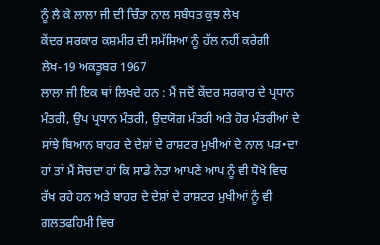ਨੂੰ ਲੈ ਕੇ ਲਾਲਾ ਜੀ ਦੀ ਚਿੰਤਾ ਨਾਲ ਸਬੰਧਤ ਕੁਝ ਲੇਖ
ਕੇਂਦਰ ਸਰਕਾਰ ਕਸ਼ਮੀਰ ਦੀ ਸਮੱਸਿਆ ਨੂੰ ਹੱਲ ਨਹੀਂ ਕਰੇਗੀ
ਲੇਖ-19 ਅਕਤੂਬਰ 1967
ਲਾਲਾ ਜੀ ਇਕ ਥਾਂ ਲਿਖਦੇ ਹਨ : ਮੈਂ ਜਦੋਂ ਕੇਂਦਰ ਸਰਕਾਰ ਦੇ ਪ੍ਰਧਾਨ ਮੰਤਰੀ, ਉਪ ਪ੍ਰਧਾਨ ਮੰਤਰੀ, ਉਦਯੋਗ ਮੰਤਰੀ ਅਤੇ ਹੋਰ ਮੰਤਰੀਆਂ ਦੇ ਸਾਂਝੇ ਬਿਆਨ ਬਾਹਰ ਦੇ ਦੇਸ਼ਾਂ ਦੇ ਰਾਸ਼ਟਰ ਮੁਖੀਆਂ ਦੇ ਨਾਲ ਪੜ•ਦਾ ਹਾਂ ਤਾਂ ਮੈਂ ਸੋਚਦਾ ਹਾਂ ਕਿ ਸਾਡੇ ਨੇਤਾ ਆਪਣੇ ਆਪ ਨੂੰ ਵੀ ਧੋਖੇ ਵਿਚ ਰੱਖ ਰਹੇ ਹਨ ਅਤੇ ਬਾਹਰ ਦੇ ਦੇਸ਼ਾਂ ਦੇ ਰਾਸ਼ਟਰ ਮੁਖੀਆਂ ਨੂੰ ਵੀ ਗਲਤਫਹਿਮੀ ਵਿਚ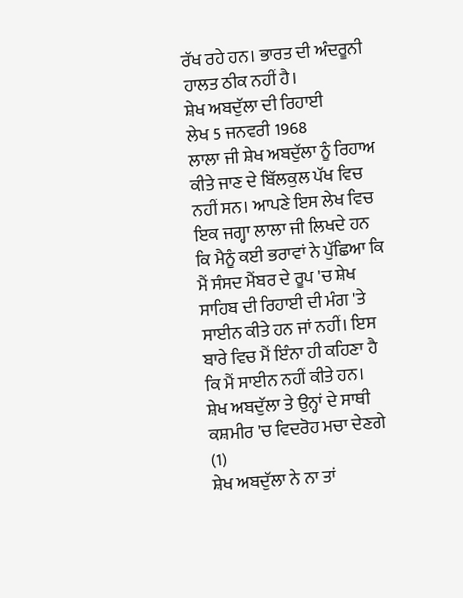ਰੱਖ ਰਹੇ ਹਨ। ਭਾਰਤ ਦੀ ਅੰਦਰੂਨੀ ਹਾਲਤ ਠੀਕ ਨਹੀਂ ਹੈ।
ਸ਼ੇਖ ਅਬਦੁੱਲਾ ਦੀ ਰਿਹਾਈ
ਲੇਖ 5 ਜਨਵਰੀ 1968
ਲਾਲਾ ਜੀ ਸ਼ੇਖ ਅਬਦੁੱਲਾ ਨੂੰ ਰਿਹਾਅ ਕੀਤੇ ਜਾਣ ਦੇ ਬਿੱਲਕੁਲ ਪੱਖ ਵਿਚ ਨਹੀਂ ਸਨ। ਆਪਣੇ ਇਸ ਲੇਖ ਵਿਚ ਇਕ ਜਗ੍ਹਾ ਲਾਲਾ ਜੀ ਲਿਖਦੇ ਹਨ ਕਿ ਮੈਨੂੰ ਕਈ ਭਰਾਵਾਂ ਨੇ ਪੁੱਛਿਆ ਕਿ ਮੈਂ ਸੰਸਦ ਮੈਂਬਰ ਦੇ ਰੂਪ 'ਚ ਸ਼ੇਖ ਸਾਹਿਬ ਦੀ ਰਿਹਾਈ ਦੀ ਮੰਗ 'ਤੇ ਸਾਈਨ ਕੀਤੇ ਹਨ ਜਾਂ ਨਹੀਂ। ਇਸ ਬਾਰੇ ਵਿਚ ਮੈਂ ਇੰਨਾ ਹੀ ਕਹਿਣਾ ਹੈ ਕਿ ਮੈਂ ਸਾਈਨ ਨਹੀਂ ਕੀਤੇ ਹਨ।
ਸ਼ੇਖ ਅਬਦੁੱਲਾ ਤੇ ਉਨ੍ਹਾਂ ਦੇ ਸਾਥੀ ਕਸ਼ਮੀਰ 'ਚ ਵਿਦਰੋਹ ਮਚਾ ਦੇਣਗੇ (1)
ਸ਼ੇਖ ਅਬਦੁੱਲਾ ਨੇ ਨਾ ਤਾਂ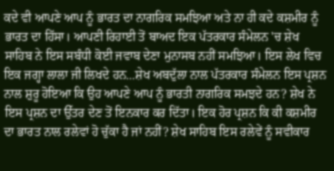ਕਦੇ ਵੀ ਆਪਣੇ ਆਪ ਨੂੰ ਭਾਰਤ ਦਾ ਨਾਗਰਿਕ ਸਮਝਿਆ ਅਤੇ ਨਾ ਹੀ ਕਦੇ ਕਸ਼ਮੀਰ ਨੂੰ ਭਾਰਤ ਦਾ ਹਿੱਸਾ। ਆਪਣੀ ਰਿਹਾਈ ਤੋਂ ਬਾਅਦ ਇਕ ਪੱਤਰਕਾਰ ਸੰਮੇਲਨ 'ਚ ਸ਼ੇਖ ਸਾਹਿਬ ਨੇ ਇਸ ਸਬੰਧੀ ਕੋਈ ਜਵਾਬ ਦੇਣਾ ਮੁਨਾਸਬ ਨਹੀਂ ਸਮਝਿਆ। ਇਸ ਲੇਖ ਵਿਚ ਇਕ ਜਗ੍ਹਾ ਲਾਲਾ ਜੀ ਲਿਖਦੇ ਹਨ...ਸ਼ੇਖ ਅਬਦੁੱਲਾ ਨਾਲ ਪੱਤਰਕਾਰ ਸੰਮੇਲਨ ਇਸ ਪ੍ਰਸ਼ਨ ਨਾਲ ਸ਼ੁਰੂ ਹੋਇਆ ਕਿ ਉਹ ਆਪਣੇ ਆਪ ਨੂੰ ਭਾਰਤੀ ਨਾਗਰਿਕ ਸਮਝਦੇ ਹਨ? ਸ਼ੇਖ ਨੇ ਇਸ ਪ੍ਰਸ਼ਨ ਦਾ ਉੱਤਰ ਦੇਣ ਤੋਂ ਇਨਕਾਰ ਕਰ ਦਿੱਤਾ। ਇਕ ਹੋਰ ਪ੍ਰਸ਼ਨ ਕਿ ਕੀ ਕਸ਼ਮੀਰ ਦਾ ਭਾਰਤ ਨਾਲ ਰਲੇਵਾਂ ਹੋ ਚੁੱਕਾ ਹੈ ਜਾਂ ਨਹੀਂ? ਸ਼ੇਖ ਸਾਹਿਬ ਇਸ ਰਲੇਵੇਂ ਨੂੰ ਸਵੀਕਾਰ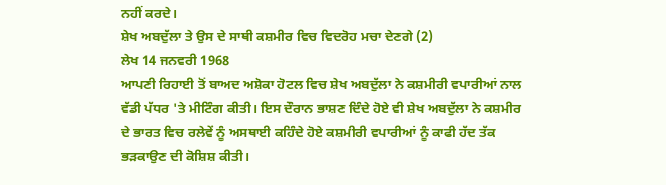ਨਹੀਂ ਕਰਦੇ।
ਸ਼ੇਖ ਅਬਦੁੱਲਾ ਤੇ ਉਸ ਦੇ ਸਾਥੀ ਕਸ਼ਮੀਰ ਵਿਚ ਵਿਦਰੋਹ ਮਚਾ ਦੇਣਗੇ (2)
ਲੇਖ 14 ਜਨਵਰੀ 1968
ਆਪਣੀ ਰਿਹਾਈ ਤੋਂ ਬਾਅਦ ਅਸ਼ੋਕਾ ਹੋਟਲ ਵਿਚ ਸ਼ੇਖ ਅਬਦੁੱਲਾ ਨੇ ਕਸ਼ਮੀਰੀ ਵਪਾਰੀਆਂ ਨਾਲ ਵੱਡੀ ਪੱਧਰ 'ਤੇ ਮੀਟਿੰਗ ਕੀਤੀ। ਇਸ ਦੌਰਾਨ ਭਾਸ਼ਣ ਦਿੰਦੇ ਹੋਏ ਵੀ ਸ਼ੇਖ ਅਬਦੁੱਲਾ ਨੇ ਕਸ਼ਮੀਰ ਦੇ ਭਾਰਤ ਵਿਚ ਰਲੇਵੇਂ ਨੂੰ ਅਸਥਾਈ ਕਹਿੰਦੇ ਹੋਏ ਕਸ਼ਮੀਰੀ ਵਪਾਰੀਆਂ ਨੂੰ ਕਾਫੀ ਹੱਦ ਤੱਕ ਭੜਕਾਉਣ ਦੀ ਕੋਸ਼ਿਸ਼ ਕੀਤੀ।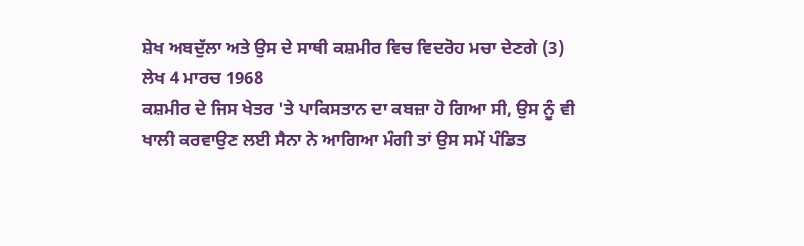ਸ਼ੇਖ ਅਬਦੁੱਲਾ ਅਤੇ ਉਸ ਦੇ ਸਾਥੀ ਕਸ਼ਮੀਰ ਵਿਚ ਵਿਦਰੋਹ ਮਚਾ ਦੇਣਗੇ (3)
ਲੇਖ 4 ਮਾਰਚ 1968
ਕਸ਼ਮੀਰ ਦੇ ਜਿਸ ਖੇਤਰ 'ਤੇ ਪਾਕਿਸਤਾਨ ਦਾ ਕਬਜ਼ਾ ਹੋ ਗਿਆ ਸੀ, ਉਸ ਨੂੰ ਵੀ ਖਾਲੀ ਕਰਵਾਉਣ ਲਈ ਸੈਨਾ ਨੇ ਆਗਿਆ ਮੰਗੀ ਤਾਂ ਉਸ ਸਮੇਂ ਪੰਡਿਤ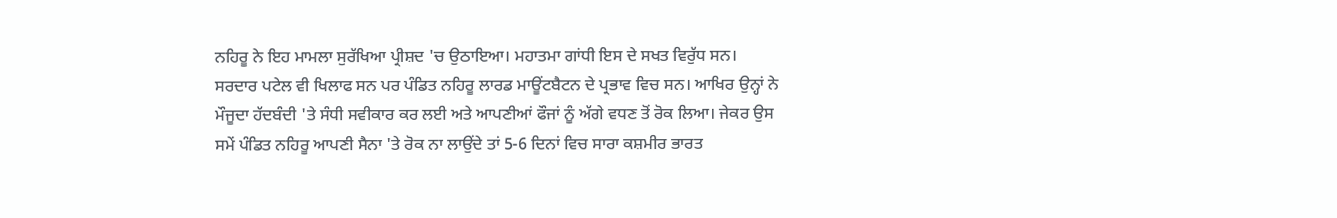ਨਹਿਰੂ ਨੇ ਇਹ ਮਾਮਲਾ ਸੁਰੱਖਿਆ ਪ੍ਰੀਸ਼ਦ 'ਚ ਉਠਾਇਆ। ਮਹਾਤਮਾ ਗਾਂਧੀ ਇਸ ਦੇ ਸਖਤ ਵਿਰੁੱਧ ਸਨ। ਸਰਦਾਰ ਪਟੇਲ ਵੀ ਖਿਲਾਫ ਸਨ ਪਰ ਪੰਡਿਤ ਨਹਿਰੂ ਲਾਰਡ ਮਾਊਂਟਬੈਟਨ ਦੇ ਪ੍ਰਭਾਵ ਵਿਚ ਸਨ। ਆਖਿਰ ਉਨ੍ਹਾਂ ਨੇ ਮੌਜੂਦਾ ਹੱਦਬੰਦੀ 'ਤੇ ਸੰਧੀ ਸਵੀਕਾਰ ਕਰ ਲਈ ਅਤੇ ਆਪਣੀਆਂ ਫੌਜਾਂ ਨੂੰ ਅੱਗੇ ਵਧਣ ਤੋਂ ਰੋਕ ਲਿਆ। ਜੇਕਰ ਉਸ ਸਮੇਂ ਪੰਡਿਤ ਨਹਿਰੂ ਆਪਣੀ ਸੈਨਾ 'ਤੇ ਰੋਕ ਨਾ ਲਾਉਂਦੇ ਤਾਂ 5-6 ਦਿਨਾਂ ਵਿਚ ਸਾਰਾ ਕਸ਼ਮੀਰ ਭਾਰਤ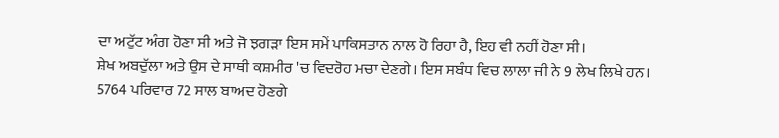ਦਾ ਅਟੁੱਟ ਅੰਗ ਹੋਣਾ ਸੀ ਅਤੇ ਜੋ ਝਗੜਾ ਇਸ ਸਮੇਂ ਪਾਕਿਸਤਾਨ ਨਾਲ ਹੋ ਰਿਹਾ ਹੈ, ਇਹ ਵੀ ਨਹੀਂ ਹੋਣਾ ਸੀ।
ਸ਼ੇਖ ਅਬਦੁੱਲਾ ਅਤੇ ਉਸ ਦੇ ਸਾਥੀ ਕਸ਼ਮੀਰ 'ਚ ਵਿਦਰੋਹ ਮਚਾ ਦੇਣਗੇ। ਇਸ ਸਬੰਧ ਵਿਚ ਲਾਲਾ ਜੀ ਨੇ 9 ਲੇਖ ਲਿਖੇ ਹਨ।
5764 ਪਰਿਵਾਰ 72 ਸਾਲ ਬਾਅਦ ਹੋਣਗੇ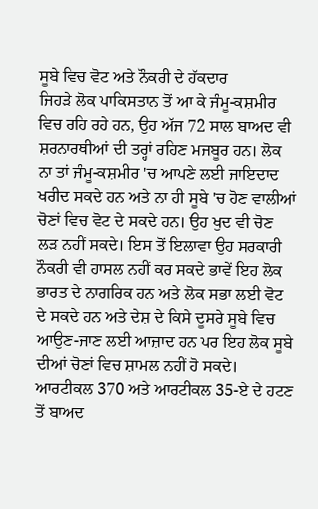ਸੂਬੇ ਵਿਚ ਵੋਟ ਅਤੇ ਨੌਕਰੀ ਦੇ ਹੱਕਦਾਰ
ਜਿਹੜੇ ਲੋਕ ਪਾਕਿਸਤਾਨ ਤੋਂ ਆ ਕੇ ਜੰਮੂ-ਕਸ਼ਮੀਰ ਵਿਚ ਰਹਿ ਰਹੇ ਹਨ, ਉਹ ਅੱਜ 72 ਸਾਲ ਬਾਅਦ ਵੀ ਸ਼ਰਨਾਰਥੀਆਂ ਦੀ ਤਰ੍ਹਾਂ ਰਹਿਣ ਮਜਬੂਰ ਹਨ। ਲੋਕ ਨਾ ਤਾਂ ਜੰਮੂ-ਕਸ਼ਮੀਰ 'ਚ ਆਪਣੇ ਲਈ ਜਾਇਦਾਦ ਖਰੀਦ ਸਕਦੇ ਹਨ ਅਤੇ ਨਾ ਹੀ ਸੂਬੇ 'ਚ ਹੋਣ ਵਾਲੀਆਂ ਚੋਣਾਂ ਵਿਚ ਵੋਟ ਦੇ ਸਕਦੇ ਹਨ। ਉਹ ਖੁਦ ਵੀ ਚੋਣ ਲੜ ਨਹੀਂ ਸਕਦੇ। ਇਸ ਤੋਂ ਇਲਾਵਾ ਉਹ ਸਰਕਾਰੀ ਨੌਕਰੀ ਵੀ ਹਾਸਲ ਨਹੀਂ ਕਰ ਸਕਦੇ ਭਾਵੇਂ ਇਹ ਲੋਕ ਭਾਰਤ ਦੇ ਨਾਗਰਿਕ ਹਨ ਅਤੇ ਲੋਕ ਸਭਾ ਲਈ ਵੋਟ ਦੇ ਸਕਦੇ ਹਨ ਅਤੇ ਦੇਸ਼ ਦੇ ਕਿਸੇ ਦੂਸਰੇ ਸੂਬੇ ਵਿਚ ਆਉਣ-ਜਾਣ ਲਈ ਆਜ਼ਾਦ ਹਨ ਪਰ ਇਹ ਲੋਕ ਸੂਬੇ ਦੀਆਂ ਚੋਣਾਂ ਵਿਚ ਸ਼ਾਮਲ ਨਹੀਂ ਹੋ ਸਕਦੇ। ਆਰਟੀਕਲ 370 ਅਤੇ ਆਰਟੀਕਲ 35-ਏ ਦੇ ਹਟਣ ਤੋਂ ਬਾਅਦ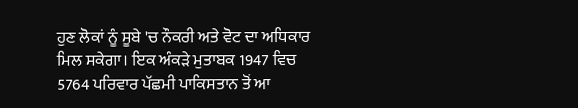ਹੁਣ ਲੋਕਾਂ ਨੂੰ ਸੂਬੇ 'ਚ ਨੌਕਰੀ ਅਤੇ ਵੋਟ ਦਾ ਅਧਿਕਾਰ ਮਿਲ ਸਕੇਗਾ। ਇਕ ਅੰਕੜੇ ਮੁਤਾਬਕ 1947 ਵਿਚ 5764 ਪਰਿਵਾਰ ਪੱਛਮੀ ਪਾਕਿਸਤਾਨ ਤੋਂ ਆ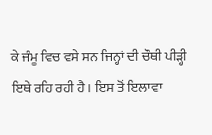ਕੇ ਜੰਮੂ ਵਿਚ ਵਸੇ ਸਨ ਜਿਨ੍ਹਾਂ ਦੀ ਚੌਥੀ ਪੀੜ੍ਹੀ ਇਥੇ ਰਹਿ ਰਹੀ ਹੈ। ਇਸ ਤੋਂ ਇਲਾਵਾ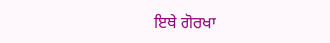ਇਥੇ ਗੋਰਖਾ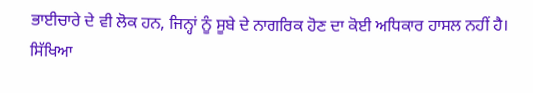ਭਾਈਚਾਰੇ ਦੇ ਵੀ ਲੋਕ ਹਨ, ਜਿਨ੍ਹਾਂ ਨੂੰ ਸੂਬੇ ਦੇ ਨਾਗਰਿਕ ਹੋਣ ਦਾ ਕੋਈ ਅਧਿਕਾਰ ਹਾਸਲ ਨਹੀਂ ਹੈ।
ਸਿੱਖਿਆ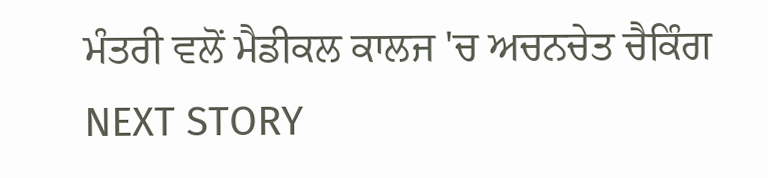ਮੰਤਰੀ ਵਲੋਂ ਮੈਡੀਕਲ ਕਾਲਜ 'ਚ ਅਚਨਚੇਤ ਚੈਕਿੰਗ
NEXT STORY